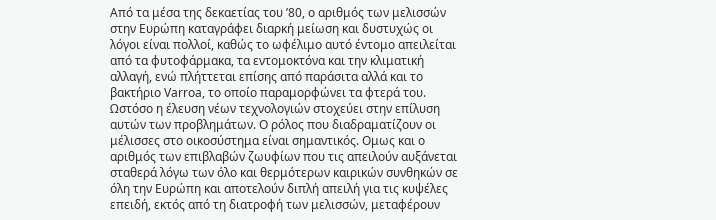Από τα μέσα της δεκαετίας του ’80, ο αριθμός των μελισσών στην Ευρώπη καταγράφει διαρκή μείωση και δυστυχώς οι λόγοι είναι πολλοί, καθώς το ωφέλιμο αυτό έντομο απειλείται από τα φυτοφάρμακα, τα εντομοκτόνα και την κλιματική αλλαγή, ενώ πλήττεται επίσης από παράσιτα αλλά και το βακτήριο Varroa, το οποίο παραμορφώνει τα φτερά του.
Ωστόσο η έλευση νέων τεχνολογιών στοχεύει στην επίλυση αυτών των προβλημάτων. Ο ρόλος που διαδραματίζουν οι μέλισσες στο οικοσύστημα είναι σημαντικός. Ομως και ο αριθμός των επιβλαβών ζωυφίων που τις απειλούν αυξάνεται σταθερά λόγω των όλο και θερμότερων καιρικών συνθηκών σε όλη την Ευρώπη και αποτελούν διπλή απειλή για τις κυψέλες επειδή, εκτός από τη διατροφή των μελισσών, μεταφέρουν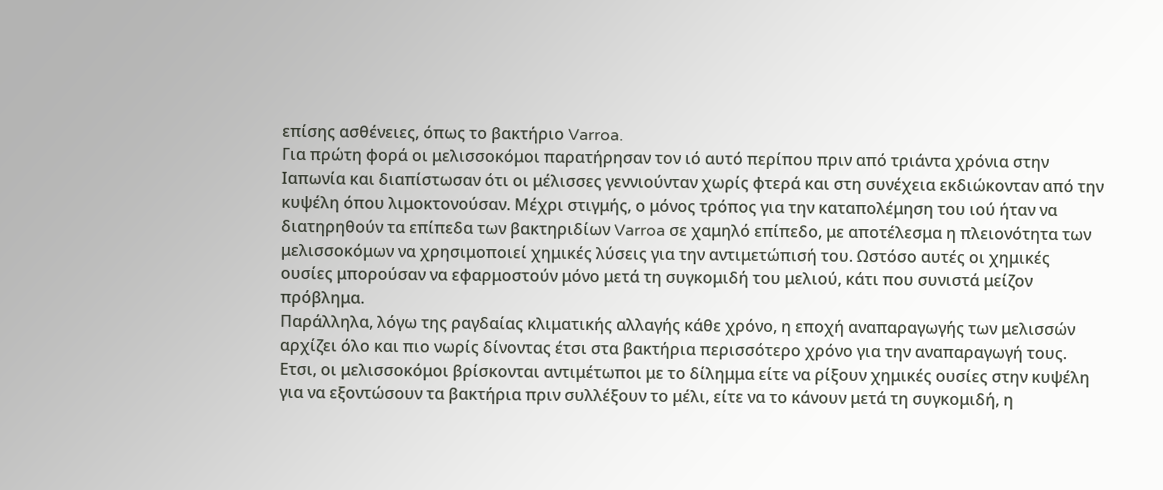επίσης ασθένειες, όπως το βακτήριο Varroa.
Για πρώτη φορά οι μελισσοκόμοι παρατήρησαν τον ιό αυτό περίπου πριν από τριάντα χρόνια στην Ιαπωνία και διαπίστωσαν ότι οι μέλισσες γεννιούνταν χωρίς φτερά και στη συνέχεια εκδιώκονταν από την κυψέλη όπου λιμοκτονούσαν. Μέχρι στιγμής, ο μόνος τρόπος για την καταπολέμηση του ιού ήταν να διατηρηθούν τα επίπεδα των βακτηριδίων Varroa σε χαμηλό επίπεδο, με αποτέλεσμα η πλειονότητα των μελισσοκόμων να χρησιμοποιεί χημικές λύσεις για την αντιμετώπισή του. Ωστόσο αυτές οι χημικές ουσίες μπορούσαν να εφαρμοστούν μόνο μετά τη συγκομιδή του μελιού, κάτι που συνιστά μείζον πρόβλημα.
Παράλληλα, λόγω της ραγδαίας κλιματικής αλλαγής κάθε χρόνο, η εποχή αναπαραγωγής των μελισσών αρχίζει όλο και πιο νωρίς δίνοντας έτσι στα βακτήρια περισσότερο χρόνο για την αναπαραγωγή τους.
Ετσι, οι μελισσοκόμοι βρίσκονται αντιμέτωποι με το δίλημμα είτε να ρίξουν χημικές ουσίες στην κυψέλη για να εξοντώσουν τα βακτήρια πριν συλλέξουν το μέλι, είτε να το κάνουν μετά τη συγκομιδή, η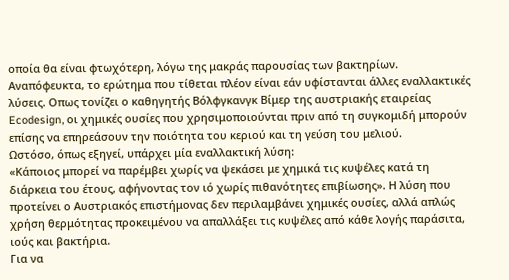οποία θα είναι φτωχότερη, λόγω της μακράς παρουσίας των βακτηρίων.
Αναπόφευκτα, το ερώτημα που τίθεται πλέον είναι εάν υφίστανται άλλες εναλλακτικές λύσεις. Οπως τονίζει ο καθηγητής Βόλφγκανγκ Βίμερ της αυστριακής εταιρείας Ecodesign, οι χημικές ουσίες που χρησιμοποιούνται πριν από τη συγκομιδή μπορούν επίσης να επηρεάσουν την ποιότητα του κεριού και τη γεύση του μελιού.
Ωστόσο, όπως εξηγεί, υπάρχει μία εναλλακτική λύση:
«Κάποιος μπορεί να παρέμβει χωρίς να ψεκάσει με χημικά τις κυψέλες κατά τη διάρκεια του έτους, αφήνοντας τον ιό χωρίς πιθανότητες επιβίωσης». Η λύση που προτείνει ο Αυστριακός επιστήμονας δεν περιλαμβάνει χημικές ουσίες, αλλά απλώς χρήση θερμότητας προκειμένου να απαλλάξει τις κυψέλες από κάθε λογής παράσιτα, ιούς και βακτήρια.
Για να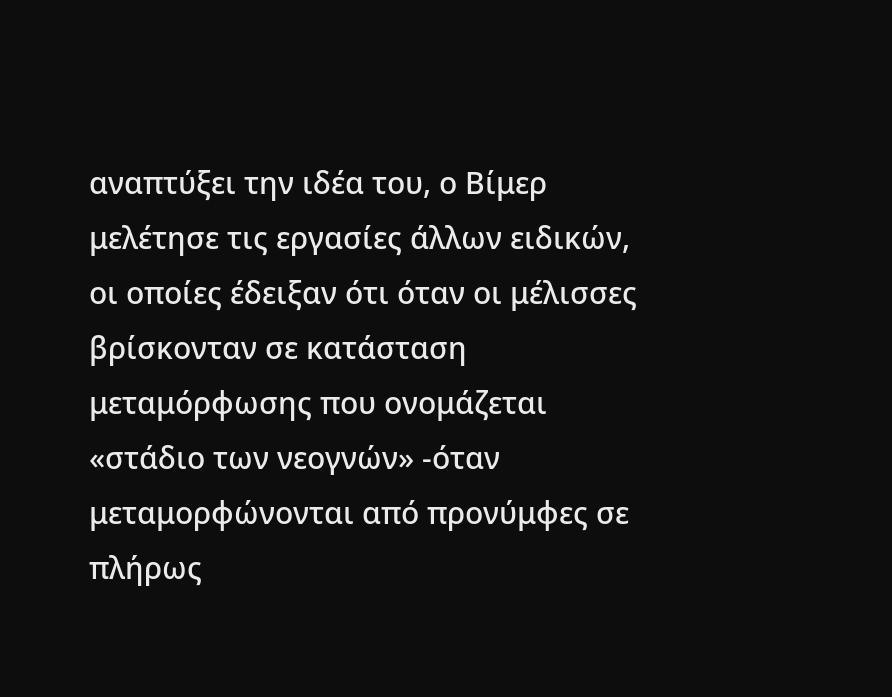αναπτύξει την ιδέα του, ο Βίμερ μελέτησε τις εργασίες άλλων ειδικών, οι οποίες έδειξαν ότι όταν οι μέλισσες βρίσκονταν σε κατάσταση μεταμόρφωσης που ονομάζεται «στάδιο των νεογνών» -όταν μεταμορφώνονται από προνύμφες σε πλήρως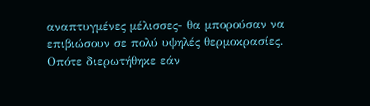αναπτυγμένες μέλισσες- θα μπορούσαν να επιβιώσουν σε πολύ υψηλές θερμοκρασίες. Οπότε διερωτήθηκε εάν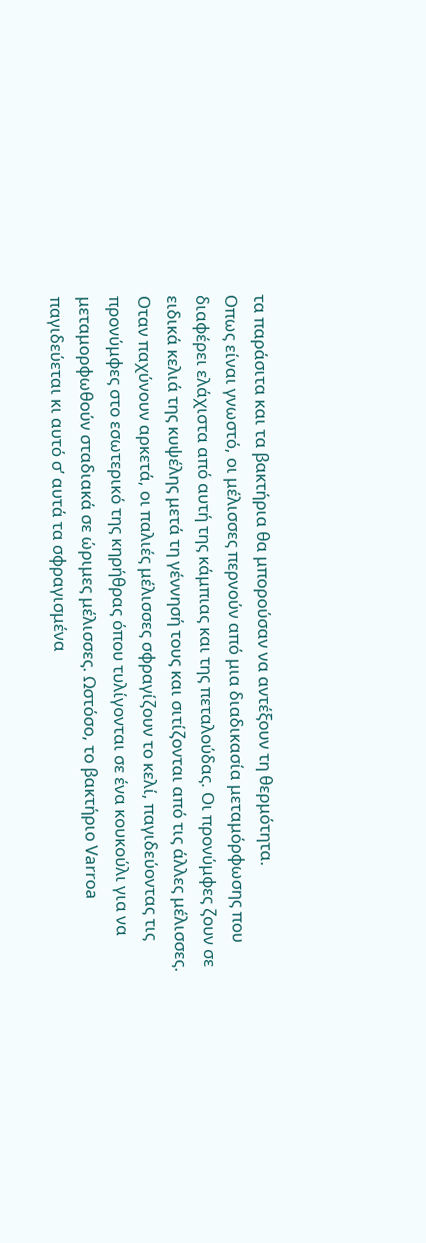τα παράσιτα και τα βακτήρια θα μπορούσαν να αντέξουν τη θερμότητα.
Οπως είναι γνωστό, οι μέλισσες περνούν από μια διαδικασία μεταμόρφωσης που διαφέρει ελάχιστα από αυτή της κάμπιας και της πεταλούδας. Οι προνύμφες ζουν σε ειδικά κελιά της κυψέλης μετά τη γέννησή τους και σιτίζονται από τις άλλες μέλισσες.
Οταν παχύνουν αρκετά, οι παλιές μέλισσες σφραγίζουν το κελί, παγιδεύοντας τις προνύμφες στο εσωτερικό της κηρήθρας όπου τυλίγονται σε ένα κουκούλι για να μεταμορφωθούν σταδιακά σε ώριμες μέλισσες. Ωστόσο, το βακτήριο Varroa παγιδεύεται κι αυτό σ’ αυτά τα σφραγισμένα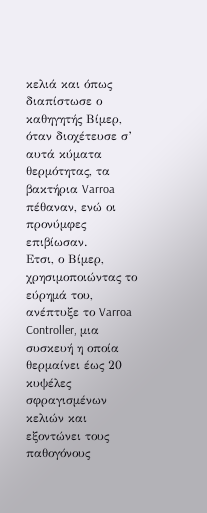κελιά και όπως διαπίστωσε ο καθηγητής Βίμερ, όταν διοχέτευσε σ’ αυτά κύματα θερμότητας, τα βακτήρια Varroa πέθαναν, ενώ οι προνύμφες επιβίωσαν.
Ετσι, ο Βίμερ, χρησιμοποιώντας το εύρημά του, ανέπτυξε το Varroa Controller, μια συσκευή η οποία θερμαίνει έως 20 κυψέλες σφραγισμένων κελιών και εξοντώνει τους παθογόνους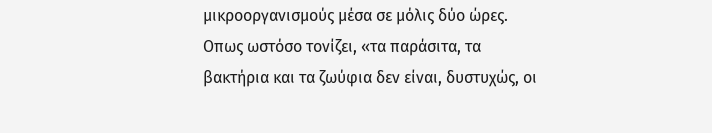μικροοργανισμούς μέσα σε μόλις δύο ώρες.
Οπως ωστόσο τονίζει, «τα παράσιτα, τα βακτήρια και τα ζωύφια δεν είναι, δυστυχώς, οι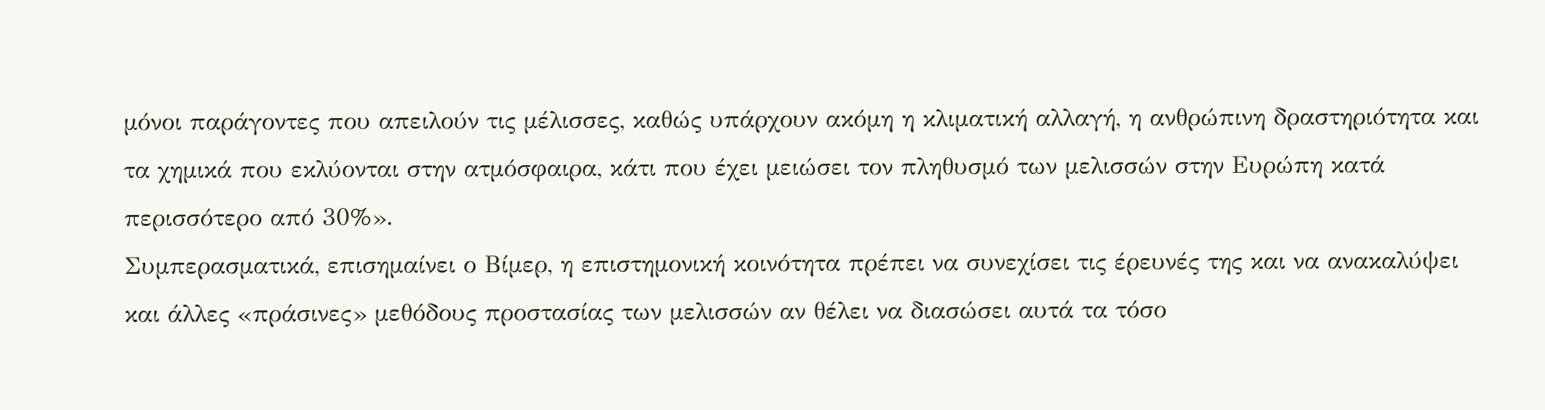μόνοι παράγοντες που απειλούν τις μέλισσες, καθώς υπάρχουν ακόμη η κλιματική αλλαγή, η ανθρώπινη δραστηριότητα και τα χημικά που εκλύονται στην ατμόσφαιρα, κάτι που έχει μειώσει τον πληθυσμό των μελισσών στην Ευρώπη κατά περισσότερο από 30%».
Συμπερασματικά, επισημαίνει ο Βίμερ, η επιστημονική κοινότητα πρέπει να συνεχίσει τις έρευνές της και να ανακαλύψει και άλλες «πράσινες» μεθόδους προστασίας των μελισσών αν θέλει να διασώσει αυτά τα τόσο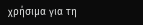χρήσιμα για τη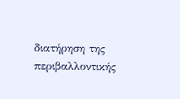διατήρηση της περιβαλλοντικής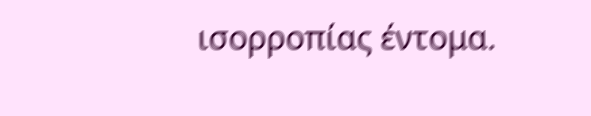ισορροπίας έντομα.